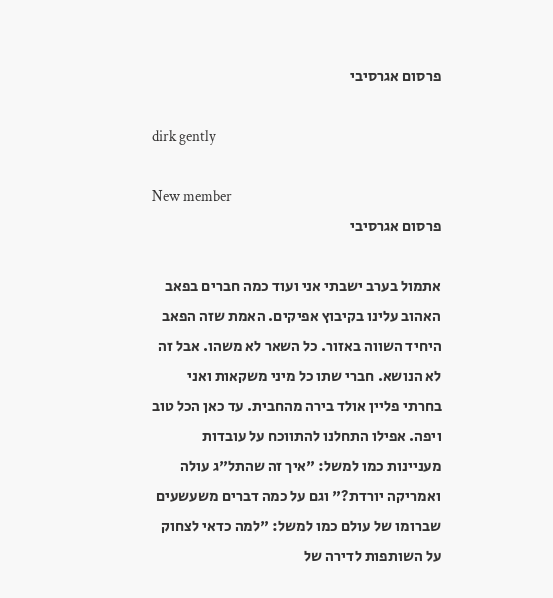פרסום אגרסיבי

dirk gently

New member
פרסום אגרסיבי

אתמול בערב ישבתי אני ועוד כמה חברים בפאב האהוב עלינו בקיבוץ אפיקים. האמת שזה הפאב היחיד השווה באזור. כל השאר לא משהו. אבל זה לא הנושא. חברי שתו כל מיני משקאות ואני בחרתי פליין אולד בירה מהחבית. עד כאן הכל טוב ויפה. אפילו התחלנו להתווכח על עובדות מעניינות כמו למשל: "איך זה שהתל"ג עולה ואמריקה יורדת?" וגם על כמה דברים משעשעים שברומו של עולם כמו למשל: "למה כדאי לצחוק על השותפות לדירה של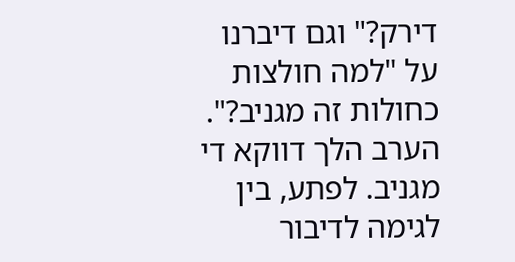דירק?" וגם דיברנו על "למה חולצות כחולות זה מגניב?". הערב הלך דווקא די מגניב. לפתע, בין לגימה לדיבור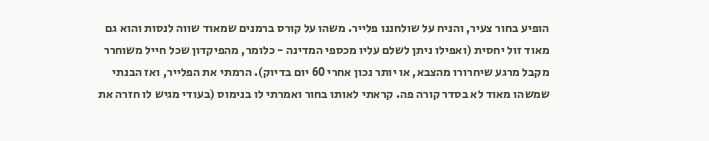הופיע בחור צעיר, והניח על שולחננו פלייר. משהו על קורס ברמנים שמאוד שווה לנסות והוא גם מאוד זול יחסית (ואפילו ניתן לשלם עליו מכספי המדינה - כלומר, מהפיקדון שכל חייל משוחרר מקבל מרגע שיחרורו מהצבא, או יותר נכון אחרי 60 יום בדיוק). הרמתי את הפלייר, ואז הבנתי שמשהו מאוד לא בסדר קורה פה. קראתי לאותו בחור ואמרתי לו בנימוס (בעודי מגיש לו חזרה את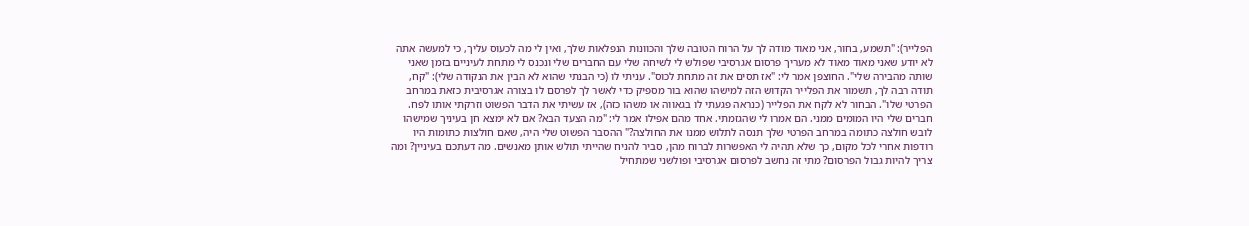הפלייר): "תשמע, בחור, אני מאוד מודה לך על הרוח הטובה שלך והכוונות הנפלאות שלך, ואין לי מה לכעוס עליך, כי למעשה אתה לא יודע שאני מאוד מאוד לא מעריך פרסום אגרסיבי שפולש לי לשיחה שלי עם החברים שלי ונכנס לי מתחת לעיניים בזמן שאני שותה מהבירה שלי". החוצפן אמר לי: "אז תסים את זה מתחת לכוס". עניתי לו (כי הבנתי שהוא לא הבין את הנקודה שלי): "קח, תודה רבה לך, תשמור את הפלייר הקדוש הזה למישהו שהוא בור מספיק כדי לאשר לך לפרסם לו בצורה אגרסיבית כזאת במרחב הפרטי שלו". הבחור לא לקח את הפלייר (כנראה פגעתי לו בגאווה או משהו כזה), אז עשיתי את הדבר הפשוט וזרקתי אותו לפח. חברים שלי היו המומים ממני. הם אמרו לי שהגזמתי. אחד מהם אפילו אמר לי: "מה הצעד הבא? אם לא ימצא חן בעיניך שמישהו לובש חולצה כתומה במרחב הפרטי שלך תנסה לתלוש ממנו את החולצה?" ההסבר הפשוט שלי היה, שאם חולצות כתומות היו רודפות אחרי לכל מקום, כך שלא תהיה לי האפשרות לברוח מהן, סביר להניח שהייתי תולש אותן מאנשים. מה דעתכם בעיניין? ומה צריך להיות גבול הפרסום? מתי זה נחשב לפרסום אגרסיבי ופולשני שמתחיל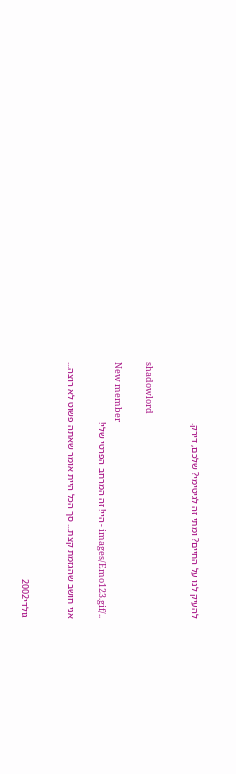להעיק לנו על החיים? ומתי זה לגיטימי? שלכם, דירק.


shadowlord

New member
../images/Emo123.gif - היי! זה המרחב הפרטי שלי!

אני חושב שהגזמת קצת... סך הכל היית אומר שאתה פשוט לא רוצה...


גולדי2002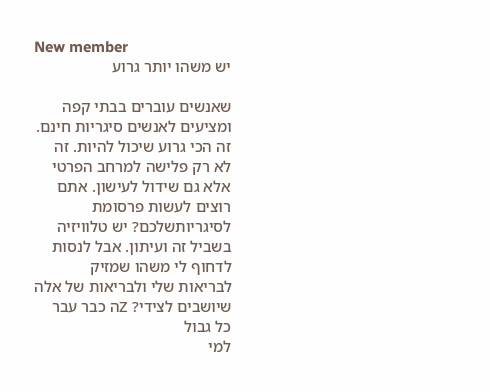New member
יש משהו יותר גרוע

שאנשים עוברים בבתי קפה ומציעים לאנשים סיגריות חינם. זה הכי גרוע שיכול להיות. זה לא רק פלישה למרחב הפרטי אלא גם שידול לעישון. אתם רוצים לעשות פרסומת לסיגריותשלכם? יש טלוויזיה בשביל זה ועיתון. אבל לנסות לדחוף לי משהו שמזיק לבריאות שלי ולבריאות של אלה שיושבים לצידי? Zה כבר עבר כל גבול
למי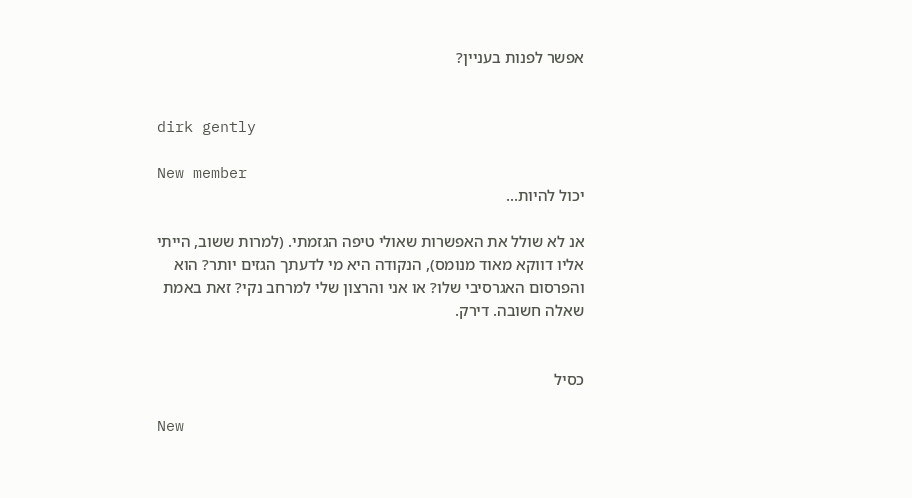אפשר לפנות בעניין?


dirk gently

New member
יכול להיות...

אנ לא שולל את האפשרות שאולי טיפה הגזמתי. (למרות ששוב, הייתי אליו דווקא מאוד מנומס), הנקודה היא מי לדעתך הגזים יותר? הוא והפרסום האגרסיבי שלו? או אני והרצון שלי למרחב נקי? זאת באמת שאלה חשובה. דירק.


כסיל

New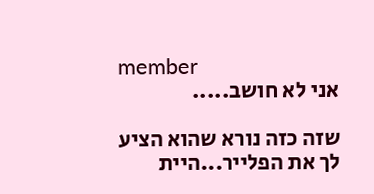member
אני לא חושב.....

שזה כזה נורא שהוא הציע לך את הפלייר...היית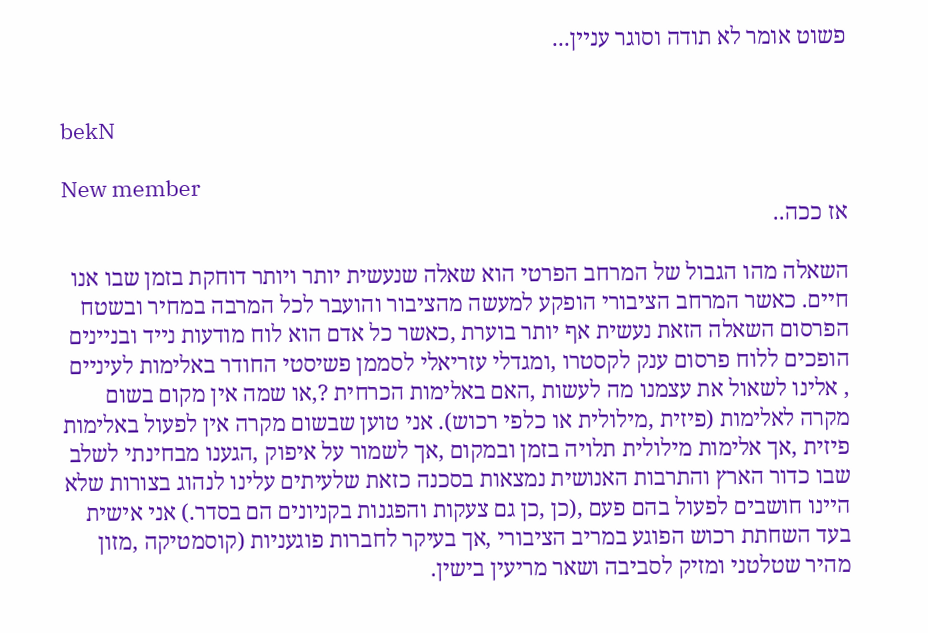פשוט אומר לא תודה וסוגר עניין...


bekN

New member
אז ככה..

השאלה מהו הגבול של המרחב הפרטי הוא שאלה שנעשית יותר ויותר דוחקת בזמן שבו אנו חיים. כאשר המרחב הציבורי הופקע למעשה מהציבור והועבר לכל המרבה במחיר ובשטח הפרסום השאלה הזאת נעשית אף יותר בוערת ,כאשר כל אדם הוא לוח מודעות נייד ובניינים הופכים ללוח פרסום ענק לקסטרו ,ומגדלי עזריאלי לסממן פשיסטי החודר באלימות לעיניים , אלינו לשאול את עצמנו מה לעשות ,האם באלימות הכרחית ?,או שמה אין מקום בשום מקרה לאלימות (פיזית ,מילולית או כלפי רכוש). אני טוען שבשום מקרה אין לפעול באלימות פיזית ,אך אלימות מילולית תלויה בזמן ובמקום ,אך לשמור על איפוק ,הגענו מבחינתי לשלב שבו כדור הארץ והתרבות האנושית נמצאות בסכנה כזאת שלעיתים עלינו לנהוג בצורות שלא היינו חושבים לפעול בהם פעם ,(כן ,כן גם צעקות והפגנות בקניונים הם בסדר.) אני אישית בעד השחתת רכוש הפוגע במריב הציבורי ,אך בעיקר לחברות פוגעניות (קוסמטיקה ,מזון מהיר שטלטני ומזיק לסביבה ושאר מריעין בישין.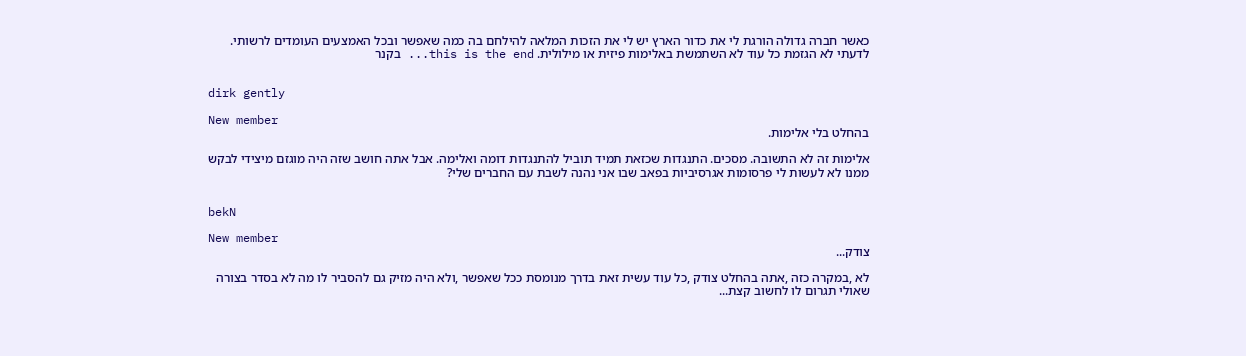כאשר חברה גדולה הורגת לי את כדור הארץ יש לי את הזכות המלאה להילחם בה כמה שאפשר ובכל האמצעים העומדים לרשותי. לדעתי לא הגזמת כל עוד לא השתמשת באלימות פיזית או מילולית. this is the end... בקנר


dirk gently

New member
בהחלט בלי אלימות.

אלימות זה לא התשובה. מסכים. התנגדות שכזאת תמיד תוביל להתנגדות דומה ואלימה. אבל אתה חושב שזה היה מוגזם מיצידי לבקש ממנו לא לעשות לי פרסומות אגרסיביות בפאב שבו אני נהנה לשבת עם החברים שלי?


bekN

New member
צודק...

לא ,במקרה כזה ,אתה בהחלט צודק ,כל עוד עשית זאת בדרך מנומסת ככל שאפשר ,ולא היה מזיק גם להסביר לו מה לא בסדר בצורה שאולי תגרום לו לחשוב קצת...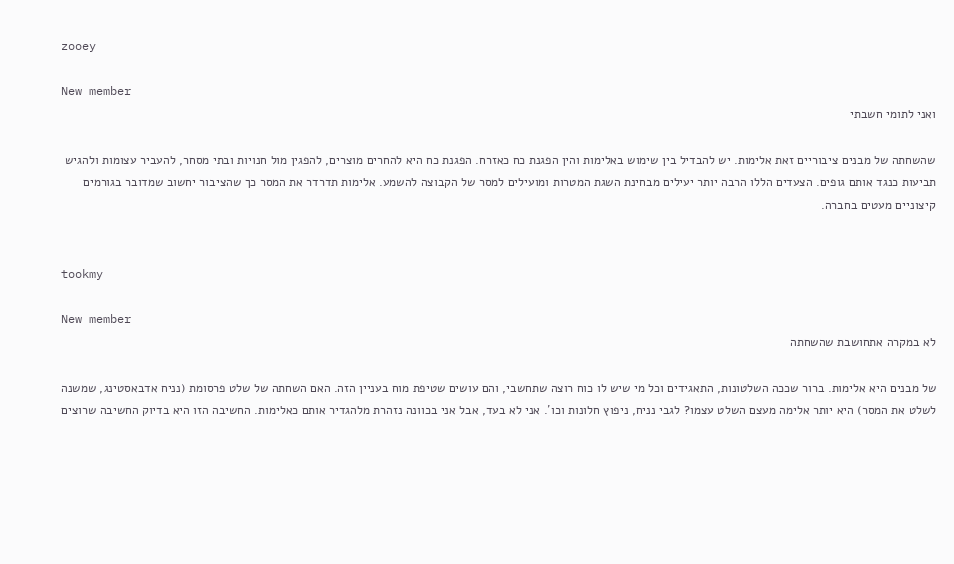zooey

New member
ואני לתומי חשבתי

שהשחתה של מבנים ציבוריים זאת אלימות. יש להבדיל בין שימוש באלימות והין הפגנת כח כאזרח. הפגנת כח היא להחרים מוצרים, להפגין מול חנויות ובתי מסחר, להעביר עצומות ולהגיש תביעות כנגד אותם גופים. הצעדים הללו הרבה יותר יעילים מבחינת השגת המטרות ומועילים למסר של הקבוצה להשמע. אלימות תדרדר את המסר כך שהציבור יחשוב שמדובר בגורמים קיצוניים מעטים בחברה.


tookmy

New member
לא במקרה אתחושבת שהשחתה

של מבנים היא אלימות. ברור שככה השלטונות, התאגידים וכל מי שיש לו כוח רוצה שתחשבי, והם עושים שטיפת מוח בעניין הזה. האם השחתה של שלט פרסומת (נניח אדבאסטינג, שמשנה לשלט את המסר) היא יותר אלימה מעצם השלט עצמו? לגבי נניח, ניפוץ חלונות וכו´. אני לא בעד, אבל אני בכוונה נזהרת מלהגדיר אותם כאלימות. החשיבה הזו היא בדיוק החשיבה שרוצים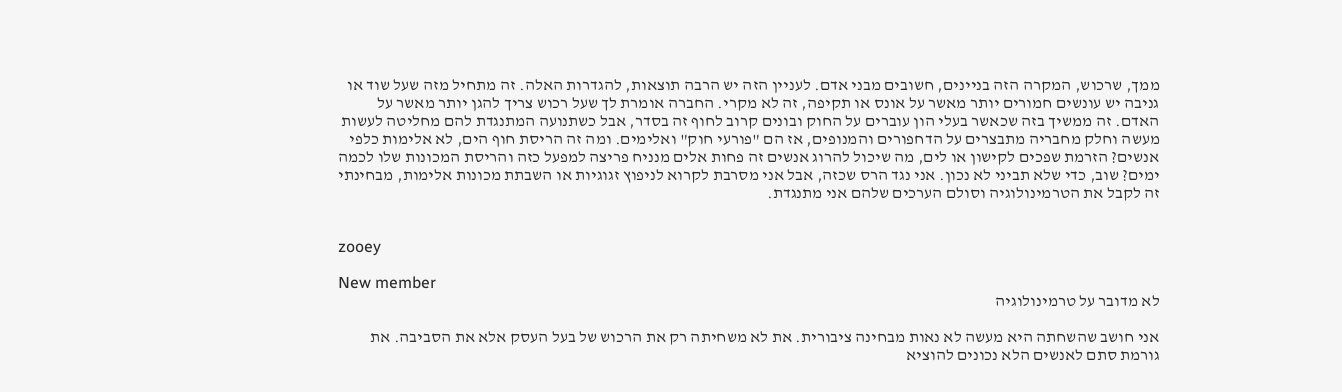ממך, שרכוש, המקרה הזה בניינים, חשובים מבני אדם. לעניין הזה יש הרבה תוצאות, להגדרות האלה. זה מתחיל מזה שעל שוד או גניבה יש עונשים חמורים יותר מאשר על אונס או תקיפה, זה לא מקרי. החברה אומרת לך שעל רכוש צריך להגן יותר מאשר על האדם. זה ממשיך בזה שכאשר בעלי הון עוברים על החוק ובונים קרוב לחוף זה בסדר, אבל כשתנועה המתנגדת להם מחליטה לעשות מעשה וחלק מחבריה מתבצרים על הדחפורים והמנופים, אז הם "פורעי חוק" ואלימים. ומה זה הריסת חוף הים, לא אלימות כלפי אנשים? הזרמת שפכים לקישון או לים, מה שיכול להרוג אנשים זה פחות אלים מנניח פריצה למפעל כזה והריסת המכונות שלו לכמה ימים? שוב, כדי שלא תביני לא נכון. אני נגד הרס שכזה, אבל אני מסרבת לקרוא לניפוץ זגוגיות או השבתת מכונות אלימות, מבחינתי זה לקבל את הטרמינולוגיה וסולם הערכים שלהם אני מתנגדת.


zooey

New member
לא מדובר על טרמינולוגיה

אני חושב שהשחתה היא מעשה לא נאות מבחינה ציבורית. את לא משחיתה רק את הרכוש של בעל העסק אלא את הסביבה. את גורמת סתם לאנשים הלא נכונים להוציא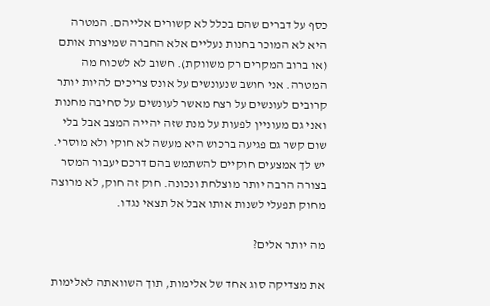כסף על דברים שהם בכלל לא קשורים אלייהם. המטרה היא לא המוכר בחנות נעליים אלא החברה שמיצרת אותם (או ברוב המקרים רק משווקת). חשוב לא לשכוח מה המטרה. אני חושב שנעונשים על אונס צריכים להיות יותר קרובים לעונשים על רצח מאשר לעונשים על סחיבה מחנות ואני גם מעוניין לפעות על מנת שזה יהייה המצב אבל בלי שום קשר גם פגיעה ברכוש היא מעשה לא חוקי ולא מוסרי. יש לך אמצעים חוקיים להשתמש בהם דרכם יעבור המסר בצורה הרבה יותר מוצלחת ונכונה. חוק זה חוק, לא מרוצה מחוק תפעלי לשנות אותו אבל אל תצאי נגדו.

מה יותר אלים?

את מצדיקה סוג אחד של אלימות, תוך השוואתה לאלימות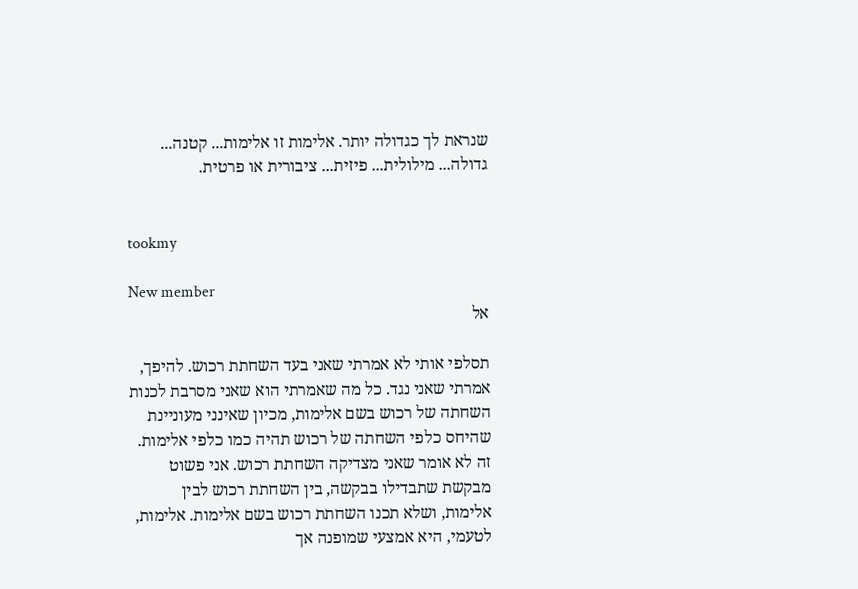שנראת לך כגדולה יותר. אלימות זו אלימות... קטנה... גדולה... מילולית... פיזית... ציבורית או פרטית.


tookmy

New member
אל

תסלפי אותי לא אמרתי שאני בעד השחתת רכוש. להיפך, אמרתי שאני נגד. כל מה שאמרתי הוא שאני מסרבת לכנות השחתה של רכוש בשם אלימות, מכיון שאינני מעוניינת שהיחס כלפי השחתה של רכוש תהיה כמו כלפי אלימות. זה לא אומר שאני מצדיקה השחתת רכוש. אני פשוט מבקשת שתבדילו בבקשה, בין השחתת רכוש לבין אלימות, ושלא תכנו השחתת רכוש בשם אלימות. אלימות, לטעמי, היא אמצעי שמופנה אך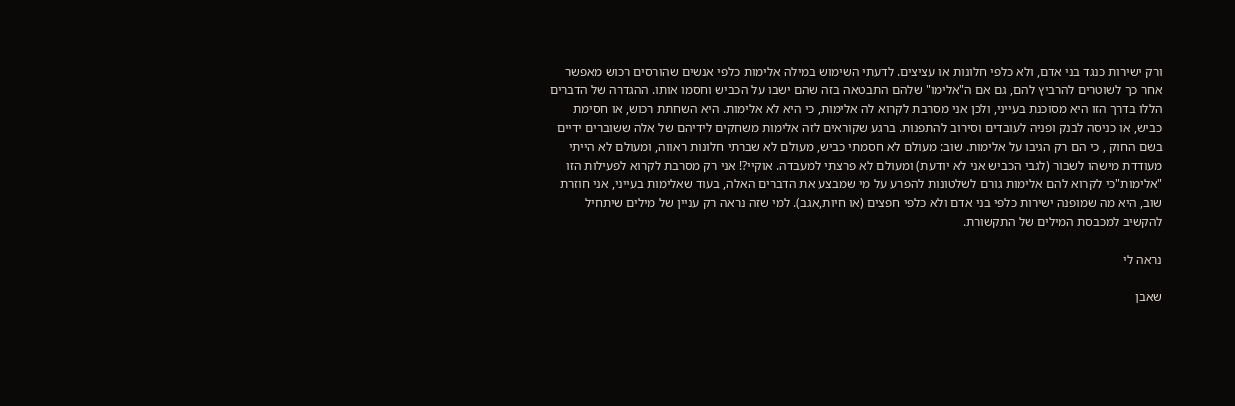ורק ישירות כנגד בני אדם, ולא כלפי חלונות או עציצים. לדעתי השימוש במילה אלימות כלפי אנשים שהורסים רכוש מאפשר אחר כך לשוטרים להרביץ להם, גם אם ה"אלימו" שלהם התבטאה בזה שהם ישבו על הכביש וחסמו אותו. ההגדרה של הדברים הללו בדרך הזו היא מסוכנת בעייני, ולכן אני מסרבת לקרוא לה אלימות, כי היא לא אלימות. היא השחתת רכוש, או חסימת כביש, או כניסה לבנק ופניה לעובדים וסירוב להתפנות. ברגע שקוראים לזה אלימות משחקים לידיהם של אלה ששוברים ידיים בשם החוק , כי הם רק הגיבו על אלימות. שוב: מעולם לא חסמתי כביש, מעולם לא שברתי חלונות ראווה, ומעולם לא הייתי מעודדת מישהו לשבור (לגבי הכביש אני לא יודעת) ומעולם לא פרצתי למעבדה. אוקיי?! אני רק מסרבת לקרוא לפעילות הזו "אלימות"כי לקרוא להם אלימות גורם לשלטונות להפרע על מי שמבצע את הדברים האלה, בעוד שאלימות בעייני, אני חוזרת שוב, היא מה שמופנה ישירות כלפי בני אדם ולא כלפי חפצים (או חיות,אגב). למי שזה נראה רק עניין של מילים שיתחיל להקשיב למכבסת המילים של התקשורת.

נראה לי

שאבן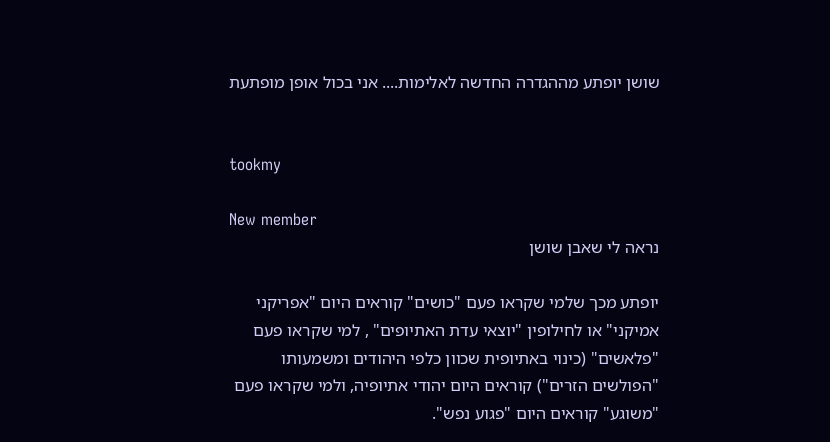שושן יופתע מההגדרה החדשה לאלימות.... אני בכול אופן מופתעת


tookmy

New member
נראה לי שאבן שושן

יופתע מכך שלמי שקראו פעם "כושים" קוראים היום "אפריקני אמיקני" או לחילופין "יוצאי עדת האתיופים" , למי שקראו פעם "פלאשים" (כינוי באתיופית שכוון כלפי היהודים ומשמעותו "הפולשים הזרים") קוראים היום יהודי אתיופיה, ולמי שקראו פעם "משוגע" קוראים היום "פגוע נפש".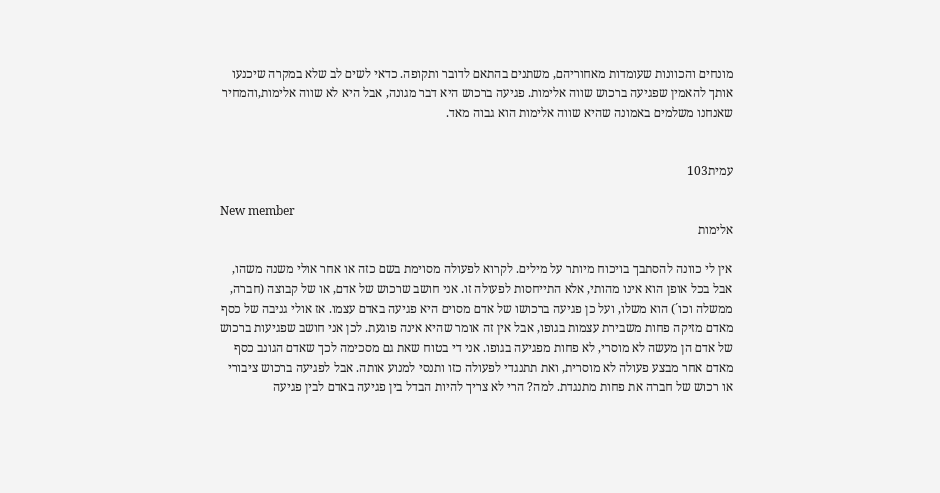מונחים והכוונות שעומדות מאחוריהם, משתנים בהתאם לדובר ותקופה. כדאי לשים לב שלא במקרה שיכנעו אותך להאמין שפגיעה ברכוש שווה אלימות. פגיעה ברכוש היא דבר מגונה, אבל היא לא שווה אלימות,והמחיר שאנחנו משלמים באמונה שהיא שווה אלימות הוא גבוה מאד.


עמית103

New member
אלימות

אין לי כוונה להסתבך בויכוח מיותר על מילים. לקרוא לפעולה מסוימת בשם כזה או אחר אולי משנה משהו, אבל בכל אופן הוא אינו מהותי, אלא התייחסות לפעולה זו. אני חושב שרכוש של אדם, או של קבוצה (חברה, ממשלה וכו´) הוא משלו, ועל כן פגיעה ברכושו של אדם מסוים היא פגיעה באדם עצמו. אז אולי גניבה של כסף מאדם מזיקה פחות משבירת עצמות בגופו, אבל אין זה אומר שהיא אינה פוגעת. לכן אני חושב שפגיעות ברכוש של אדם הן מעשה לא מוסרי, לא פחות מפגיעה בגופו. אני די בטוח שאת גם מסכימה לכך שאדם הגונב כסף מאדם אחר מבצע פעולה לא מוסרית, ואת תתנגדי לפעולה כזו ותנסי למנוע אותה. אבל לפגיעה ברכוש ציבורי או רכוש של חברה את פחות מתנגדת. למה? הרי לא צריך להיות הבדל בין פגיעה באדם לבין פגיעה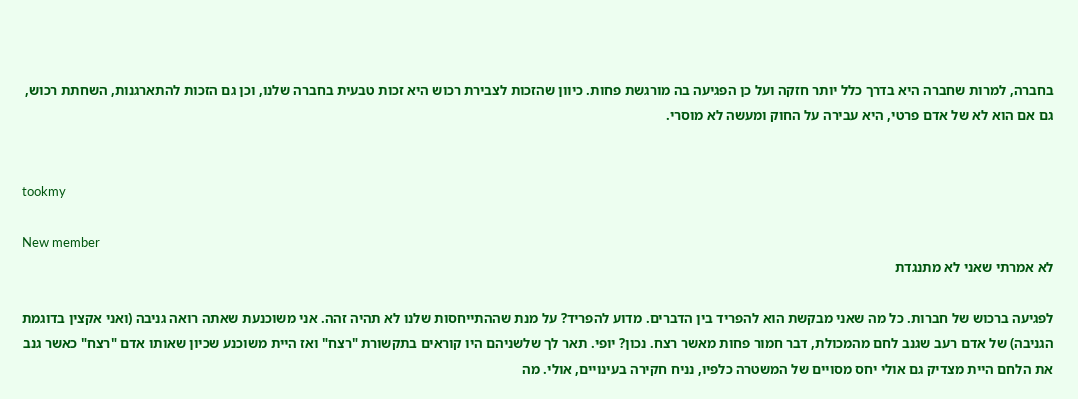בחברה, למרות שחברה היא בדרך כלל יותר חזקה ועל כן הפגיעה בה מורגשת פחות. כיוון שהזכות לצבירת רכוש היא זכות טבעית בחברה שלנו, וכן גם הזכות להתארגנות, השחתת רכוש, גם אם הוא לא של אדם פרטי, היא עבירה על החוק ומעשה לא מוסרי.


tookmy

New member
לא אמרתי שאני לא מתנגדת

לפגיעה ברכוש של חברות. כל מה שאני מבקשת הוא להפריד בין הדברים. מדוע להפריד? על מנת שההתייחסות שלנו לא תהיה זהה. אני משוכנעת שאתה רואה גניבה (ואני אקצין בדוגמת הגניבה) של אדם רעב שגנב לחם מהמכולת, דבר חמור פחות מאשר רצח. נכון? יופי. תאר לך שלשניהם היו קוראים בתקשורת "רצח" ואז היית משוכנע שכיון שאותו אדם "רצח" כאשר גנב את הלחם היית מצדיק גם אולי יחס מסויים של המשטרה כלפיו, נניח חקירה בעינויים, אולי. מה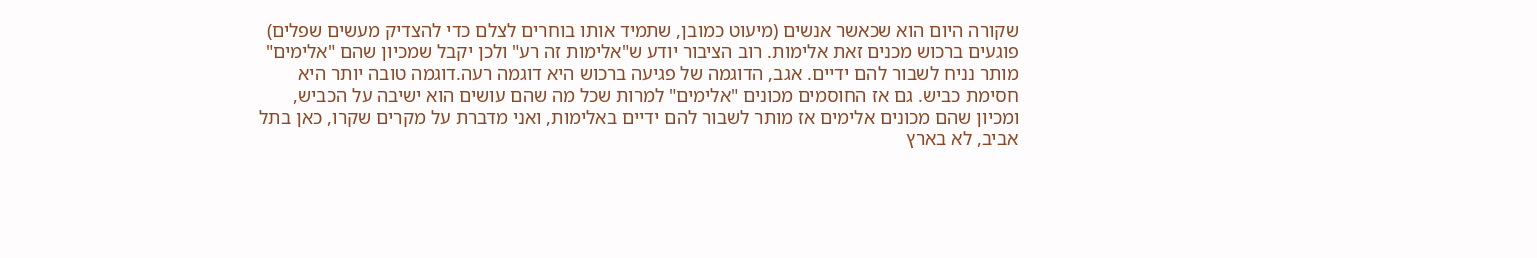שקורה היום הוא שכאשר אנשים (מיעוט כמובן, שתמיד אותו בוחרים לצלם כדי להצדיק מעשים שפלים) פוגעים ברכוש מכנים זאת אלימות. רוב הציבור יודע ש"אלימות זה רע" ולכן יקבל שמכיון שהם "אלימים" מותר נניח לשבור להם ידיים. אגב, הדוגמה של פגיעה ברכוש היא דוגמה רעה.דוגמה טובה יותר היא חסימת כביש. גם אז החוסמים מכונים "אלימים" למרות שכל מה שהם עושים הוא ישיבה על הכביש, ומכיון שהם מכונים אלימים אז מותר לשבור להם ידיים באלימות, ואני מדברת על מקרים שקרו, כאן בתל אביב, לא בארץ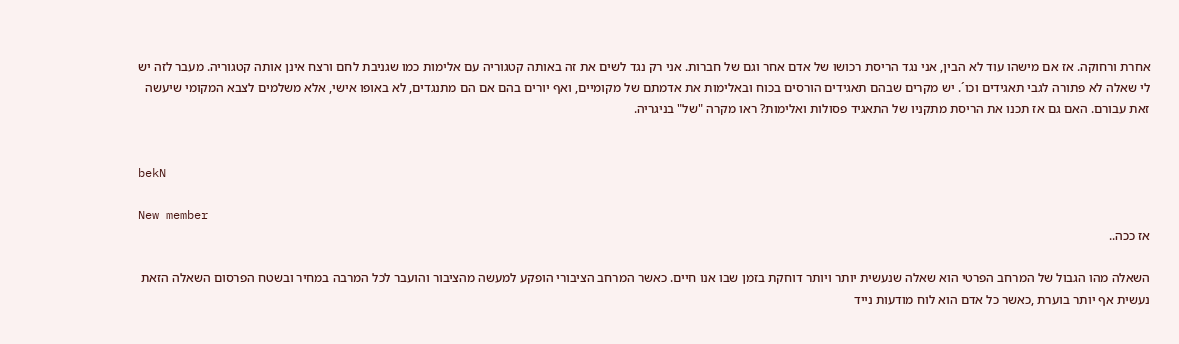אחרת ורחוקה. אז אם מישהו עוד לא הבין, אני נגד הריסת רכושו של אדם אחר וגם של חברות. אני רק נגד לשים את זה באותה קטגוריה עם אלימות כמו שגניבת לחם ורצח אינן אותה קטגוריה. מעבר לזה יש לי שאלה לא פתורה לגבי תאגידים וכו´. יש מקרים שבהם תאגידים הורסים בכוח ובאלימות את אדמתם של מקומיים, ואף יורים בהם אם הם מתנגדים, לא באופו אישי, אלא משלמים לצבא המקומי שיעשה זאת עבורם. האם גם אז תכנו את הריסת מתקניו של התאגיד פסולות ואלימות? ראו מקרה "של" בניגריה.


bekN

New member
אז ככה..

השאלה מהו הגבול של המרחב הפרטי הוא שאלה שנעשית יותר ויותר דוחקת בזמן שבו אנו חיים. כאשר המרחב הציבורי הופקע למעשה מהציבור והועבר לכל המרבה במחיר ובשטח הפרסום השאלה הזאת נעשית אף יותר בוערת ,כאשר כל אדם הוא לוח מודעות נייד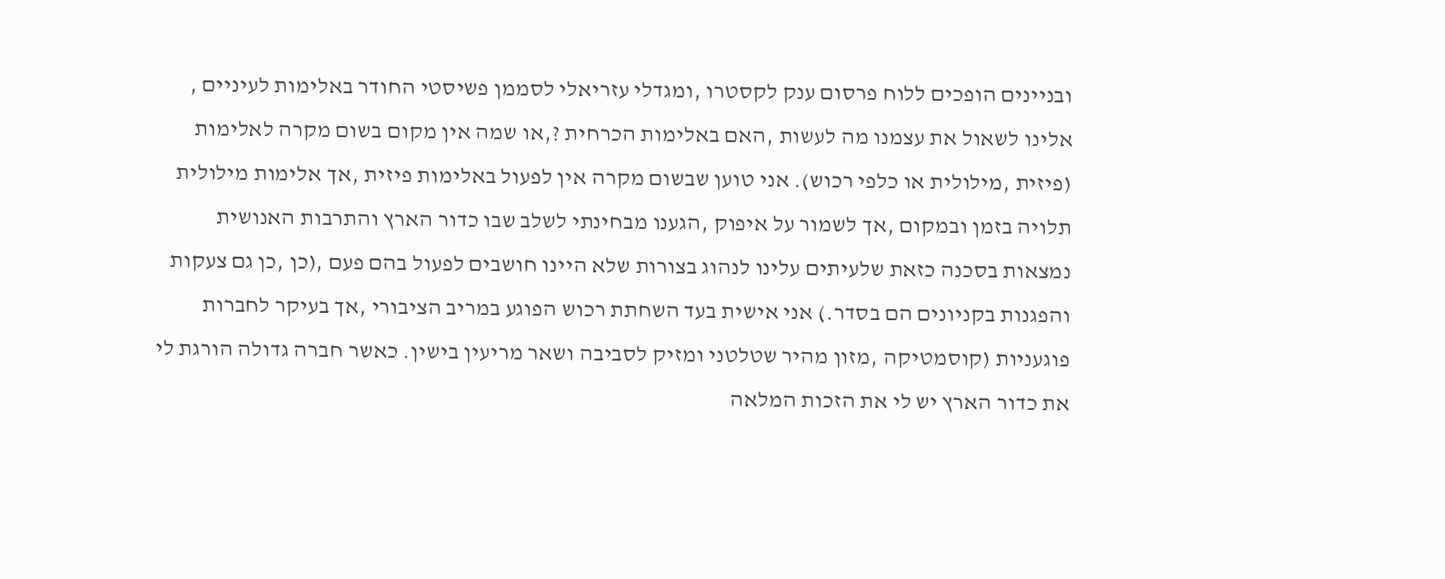ובניינים הופכים ללוח פרסום ענק לקסטרו ,ומגדלי עזריאלי לסממן פשיסטי החודר באלימות לעיניים , אלינו לשאול את עצמנו מה לעשות ,האם באלימות הכרחית ?,או שמה אין מקום בשום מקרה לאלימות (פיזית ,מילולית או כלפי רכוש). אני טוען שבשום מקרה אין לפעול באלימות פיזית ,אך אלימות מילולית תלויה בזמן ובמקום ,אך לשמור על איפוק ,הגענו מבחינתי לשלב שבו כדור הארץ והתרבות האנושית נמצאות בסכנה כזאת שלעיתים עלינו לנהוג בצורות שלא היינו חושבים לפעול בהם פעם ,(כן ,כן גם צעקות והפגנות בקניונים הם בסדר.) אני אישית בעד השחתת רכוש הפוגע במריב הציבורי ,אך בעיקר לחברות פוגעניות (קוסמטיקה ,מזון מהיר שטלטני ומזיק לסביבה ושאר מריעין בישין. כאשר חברה גדולה הורגת לי את כדור הארץ יש לי את הזכות המלאה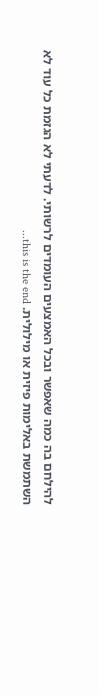להילחם בה כמה שאפשר ובכל האמצעים העומדים לרשותי. לדעתי לא הגזמת כל עוד לא השתמשת באלימות פיזית או מילולית. this is the end...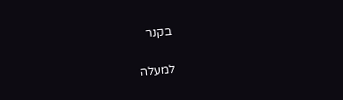בקנר

למעלה